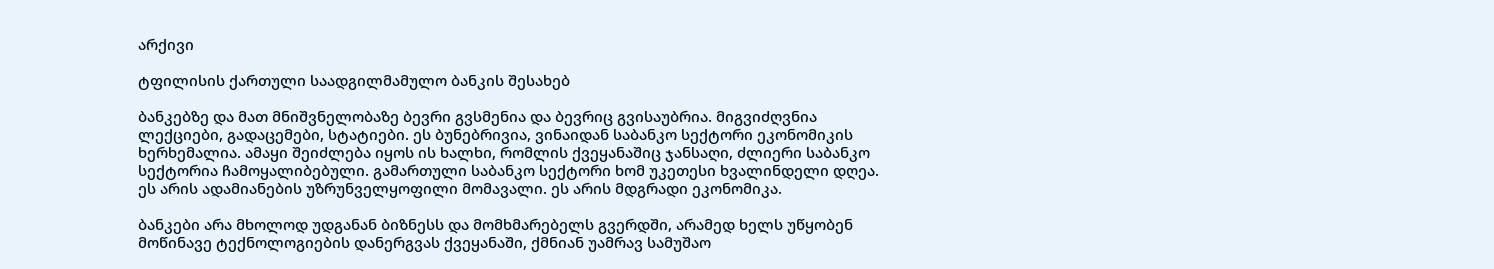არქივი

ტფილისის ქართული საადგილმამულო ბანკის შესახებ

ბანკებზე და მათ მნიშვნელობაზე ბევრი გვსმენია და ბევრიც გვისაუბრია. მიგვიძღვნია ლექციები, გადაცემები, სტატიები. ეს ბუნებრივია, ვინაიდან საბანკო სექტორი ეკონომიკის ხერხემალია. ამაყი შეიძლება იყოს ის ხალხი, რომლის ქვეყანაშიც ჯანსაღი, ძლიერი საბანკო სექტორია ჩამოყალიბებული. გამართული საბანკო სექტორი ხომ უკეთესი ხვალინდელი დღეა. ეს არის ადამიანების უზრუნველყოფილი მომავალი. ეს არის მდგრადი ეკონომიკა.

ბანკები არა მხოლოდ უდგანან ბიზნესს და მომხმარებელს გვერდში, არამედ ხელს უწყობენ მოწინავე ტექნოლოგიების დანერგვას ქვეყანაში, ქმნიან უამრავ სამუშაო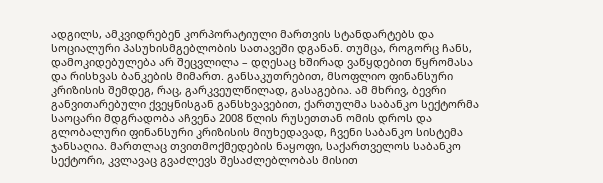ადგილს, ამკვიდრებენ კორპორატიული მართვის სტანდარტებს და სოციალური პასუხისმგებლობის სათავეში დგანან. თუმცა, როგორც ჩანს, დამოკიდებულება არ შეცვლილა – დღესაც ხშირად ვაწყდებით წყრომასა და რისხვას ბანკების მიმართ. განსაკუთრებით, მსოფლიო ფინანსური კრიზისის შემდეგ, რაც, გარკვეულწილად, გასაგებია. ამ მხრივ, ბევრი განვითარებული ქვეყნისგან განსხვავებით, ქართულმა საბანკო სექტორმა საოცარი მდგრადობა აჩვენა 2008 წლის რუსეთთან ომის დროს და გლობალური ფინანსური კრიზისის მიუხედავად, ჩვენი საბანკო სისტემა ჯანსაღია. მართლაც თვითმოქმედების ნაყოფი, საქართველოს საბანკო სექტორი, კვლავაც გვაძლევს შესაძლებლობას მისით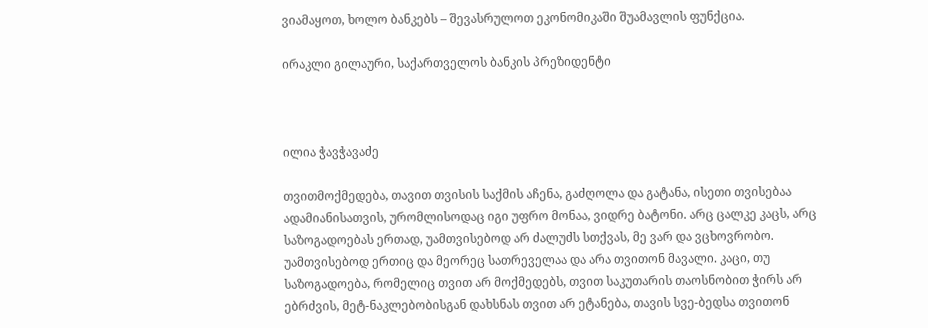ვიამაყოთ, ხოლო ბანკებს – შევასრულოთ ეკონომიკაში შუამავლის ფუნქცია.

ირაკლი გილაური, საქართველოს ბანკის პრეზიდენტი



ილია ჭავჭავაძე

თვითმოქმედება, თავით თვისის საქმის აჩენა, გაძღოლა და გატანა, ისეთი თვისებაა ადამიანისათვის, ურომლისოდაც იგი უფრო მონაა, ვიდრე ბატონი. არც ცალკე კაცს, არც საზოგადოებას ერთად, უამთვისებოდ არ ძალუძს სთქვას, მე ვარ და ვცხოვრობო. უამთვისებოდ ერთიც და მეორეც სათრეველაა და არა თვითონ მავალი. კაცი, თუ საზოგადოება, რომელიც თვით არ მოქმედებს, თვით საკუთარის თაოსნობით ჭირს არ ებრძვის, მეტ-ნაკლებობისგან დახსნას თვით არ ეტანება, თავის სვე-ბედსა თვითონ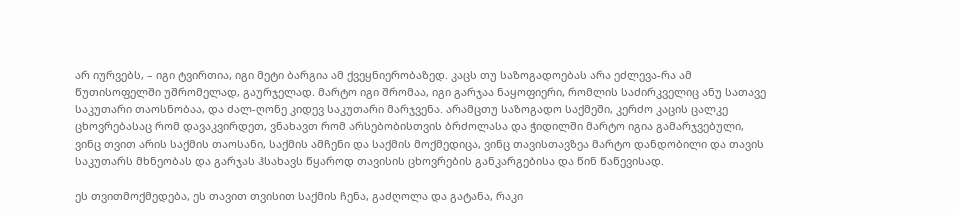არ იურვებს, – იგი ტვირთია, იგი მეტი ბარგია ამ ქვეყნიერობაზედ. კაცს თუ საზოგადოებას არა ეძლევა-რა ამ წუთისოფელში უშრომელად, გაურჯელად. მარტო იგი შრომაა, იგი გარჯაა ნაყოფიერი, რომლის საძირკველიც ანუ სათავე საკუთარი თაოსნობაა, და ძალ-ღონე კიდევ საკუთარი მარჯვენა. არამცთუ საზოგადო საქმეში, კერძო კაცის ცალკე ცხოვრებასაც რომ დავაკვირდეთ, ვნახავთ რომ არსებობისთვის ბრძოლასა და ჭიდილში მარტო იგია გამარჯვებული, ვინც თვით არის საქმის თაოსანი, საქმის ამჩენი და საქმის მოქმედიცა, ვინც თავისთავზეა მარტო დანდობილი და თავის საკუთარს მხნეობას და გარჯას ჰსახავს წყაროდ თავისის ცხოვრების განკარგებისა და წინ წაწევისად.

ეს თვითმოქმედება, ეს თავით თვისით საქმის ჩენა, გაძღოლა და გატანა, რაკი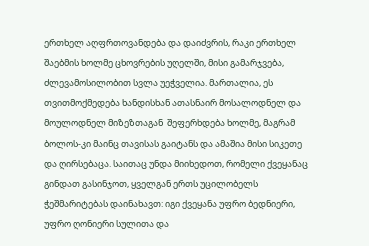ერთხელ აღფრთოვანდება და დაიძვრის, რაკი ერთხელ შაებმის ხოლმე ცხოვრების უღელში, მისი გამარჯვება, ძლევამოსილობით სვლა უეჭველია. მართალია, ეს თვითმოქმედება ხანდისხან ათასნაირ მოსალოდნელ და მოულოდნელ მიზეზთაგან  შეფერხდება ხოლმე, მაგრამ ბოლოს-კი მაინც თავისას გაიტანს და ამაშია მისი სიკეთე და ღირსებაცა. საითაც უნდა მიიხედოთ, რომელი ქვეყანაც გინდათ გასინჯოთ, ყველგან ერთს უცილობელს ჭეშმარიტებას დაინახავთ: იგი ქვეყანა უფრო ბედნიერი, უფრო ღონიერი სულითა და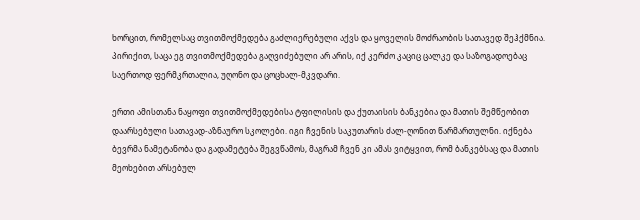ხორცით, რომელსაც თვითმოქმედება გაძლიერებული აქვს და ყოველის მოძრაობის სათავედ შეჰქმნია. პირიქით, საცა ეგ თვითმოქმედება გაღვიძებული არ არის, იქ კერძო კაციც ცალკე და საზოგადოებაც საერთოდ ფერმკრთალია, უღონო და ცოცხალ-მკვდარი.

ერთი ამისთანა ნაყოფი თვითმოქმედებისა ტფილისის და ქუთაისის ბანკებია და მათის შემწეობით დაარსებული სათავად-აზნაურო სკოლები. იგი ჩვენის საკუთარის ძალ-ღონით წარმართულნი. იქნება ბევრმა ნამეტანობა და გადამეტება შეგვწამოს, მაგრამ ჩვენ კი ამას ვიტყვით, რომ ბანკებსაც და მათის მეოხებით არსებულ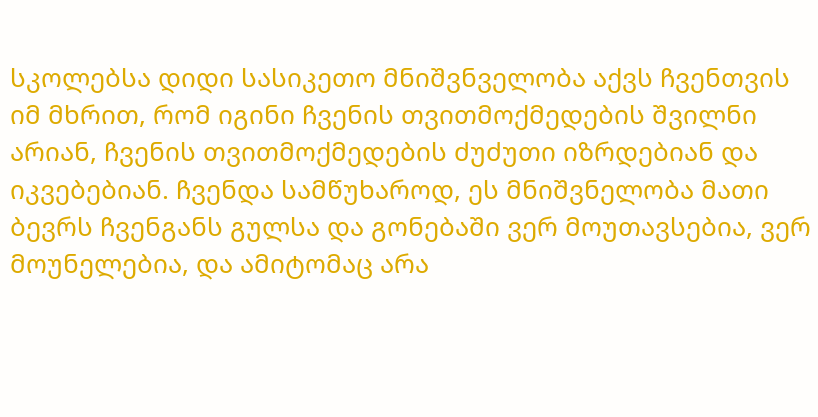სკოლებსა დიდი სასიკეთო მნიშვნველობა აქვს ჩვენთვის იმ მხრით, რომ იგინი ჩვენის თვითმოქმედების შვილნი არიან, ჩვენის თვითმოქმედების ძუძუთი იზრდებიან და იკვებებიან. ჩვენდა სამწუხაროდ, ეს მნიშვნელობა მათი ბევრს ჩვენგანს გულსა და გონებაში ვერ მოუთავსებია, ვერ მოუნელებია, და ამიტომაც არა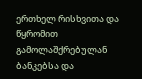ერთხელ რისხვითა და წყრომით გამოლაშქრებულან ბანკებსა და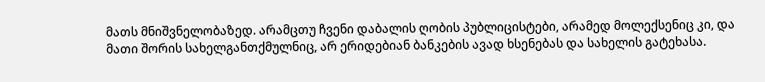მათს მნიშვნელობაზედ. არამცთუ ჩვენი დაბალის ღობის პუბლიცისტები, არამედ მოლექსენიც კი, და მათი შორის სახელგანთქმულნიც, არ ერიდებიან ბანკების ავად ხსენებას და სახელის გატეხასა.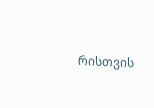რისთვის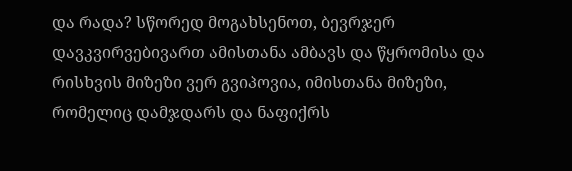და რადა? სწორედ მოგახსენოთ, ბევრჯერ დავკვირვებივართ ამისთანა ამბავს და წყრომისა და რისხვის მიზეზი ვერ გვიპოვია, იმისთანა მიზეზი, რომელიც დამჯდარს და ნაფიქრს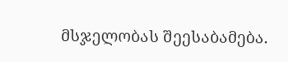მსჯელობას შეესაბამება.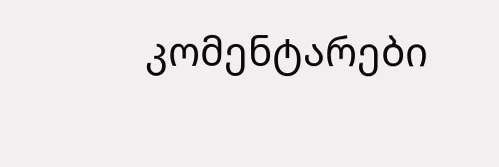კომენტარები